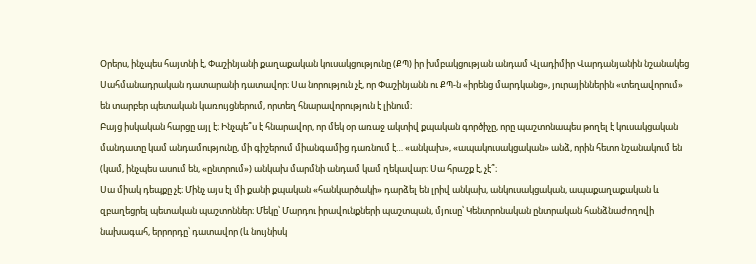Օրերս, ինչպես հայտնի է, Փաշինյանի քաղաքական կուսակցությունը (ՔՊ) իր խմբակցության անդամ Վլադիմիր Վարդանյանին նշանակեց Սահմանադրական դատարանի դատավոր։ Սա նորություն չէ, որ Փաշինյանն ու ՔՊ-ն «իրենց մարդկանց», յուրայիններին «տեղավորում» են տարբեր պետական կառույցներում, որտեղ հնարավորություն է լինում։
Բայց իսկական հարցը այլ է։ Ինչպե՞ս է հնարավոր, որ մեկ օր առաջ ակտիվ քպական գործիչը, որը պաշտոնապես թողել է կուսակցական մանդատը կամ անդամությունը, մի գիշերում միանգամից դառնում է… «անկախ», «ապակուսակցական» անձ, որին հետո նշանակում են (կամ, ինչպես ասում են, «ընտրում») անկախ մարմնի անդամ կամ ղեկավար։ Սա հրաշք է, չէ՞։
Սա միակ դեպքը չէ։ Մինչ այս էլ մի քանի քպական «հանկարծակի» դարձել են լրիվ անկախ, անկուսակցական, ապաքաղաքական և զբաղեցրել պետական պաշտոններ։ Մեկը՝ Մարդու իրավունքների պաշտպան, մյուսը՝ Կենտրոնական ընտրական հանձնաժողովի նախագահ, երրորդը՝ դատավոր (և նույնիսկ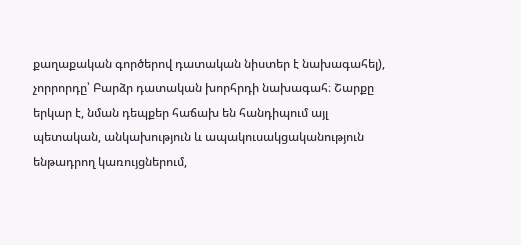քաղաքական գործերով դատական նիստեր է նախագահել), չորրորդը՝ Բարձր դատական խորհրդի նախագահ։ Շարքը երկար է, նման դեպքեր հաճախ են հանդիպում այլ պետական, անկախություն և ապակուսակցականություն ենթադրող կառույցներում,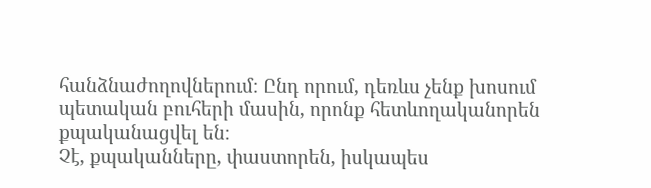հանձնաժողովներում։ Ընդ որում, դեռևս չենք խոսում պետական բուհերի մասին, որոնք հետևողականորեն քպականացվել են։
Չէ, քպականները, փաստորեն, իսկապես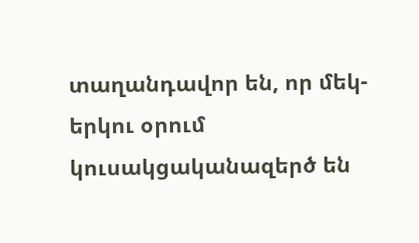տաղանդավոր են, որ մեկ-երկու օրում կուսակցականազերծ են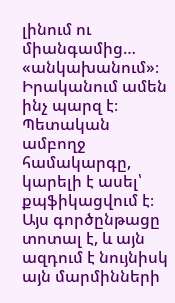լինում ու միանգամից… «անկախանում»։
Իրականում ամեն ինչ պարզ է։ Պետական ամբողջ համակարգը, կարելի է ասել՝ քպֆիկացվում է։ Այս գործընթացը տոտալ է, և այն ազդում է նույնիսկ այն մարմինների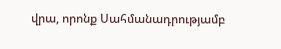վրա, որոնք Սահմանադրությամբ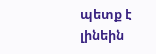պետք է լինեին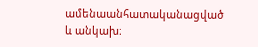ամենաանհատականացված և անկախ։